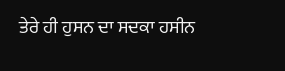ਤੇਰੇ ਹੀ ਹੁਸਨ ਦਾ ਸਦਕਾ ਹਸੀਨ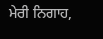ਮੇਰੀ ਨਿਗਾਹ,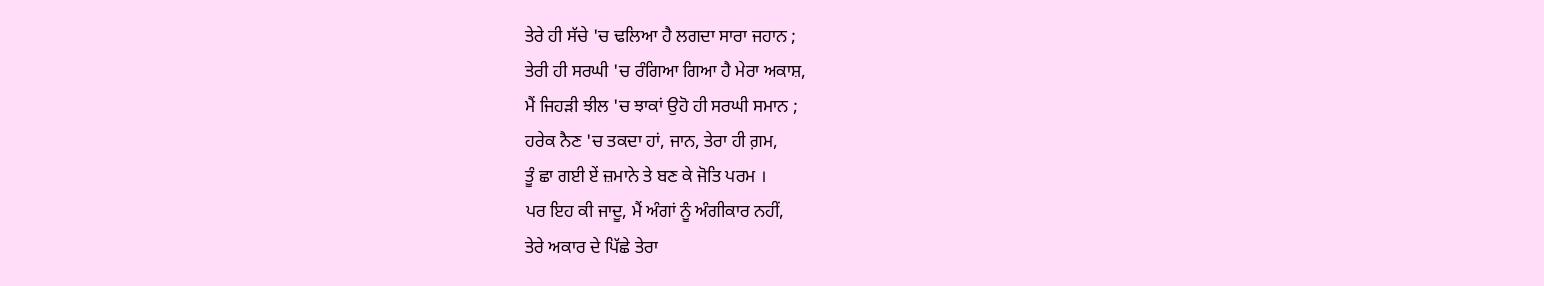ਤੇਰੇ ਹੀ ਸੱਚੇ 'ਚ ਢਲਿਆ ਹੈ ਲਗਦਾ ਸਾਰਾ ਜਹਾਨ ;
ਤੇਰੀ ਹੀ ਸਰਘੀ 'ਚ ਰੰਗਿਆ ਗਿਆ ਹੈ ਮੇਰਾ ਅਕਾਸ਼,
ਮੈਂ ਜਿਹੜੀ ਝੀਲ 'ਚ ਝਾਕਾਂ ਉਹੋ ਹੀ ਸਰਘੀ ਸਮਾਨ ;
ਹਰੇਕ ਨੈਣ 'ਚ ਤਕਦਾ ਹਾਂ, ਜਾਨ, ਤੇਰਾ ਹੀ ਗ਼ਮ,
ਤੂੰ ਛਾ ਗਈ ਏਂ ਜ਼ਮਾਨੇ ਤੇ ਬਣ ਕੇ ਜੋਤਿ ਪਰਮ ।
ਪਰ ਇਹ ਕੀ ਜਾਦੂ, ਮੈਂ ਅੰਗਾਂ ਨੂੰ ਅੰਗੀਕਾਰ ਨਹੀਂ,
ਤੇਰੇ ਅਕਾਰ ਦੇ ਪਿੱਛੇ ਤੇਰਾ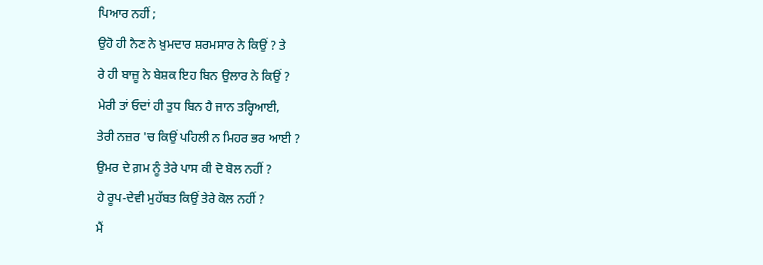ਪਿਆਰ ਨਹੀਂ ;
ਉਹੋ ਹੀ ਨੈਣ ਨੇ ਖ਼ੁਮਦਾਰ ਸ਼ਰਮਸਾਰ ਨੇ ਕਿਉਂ ? ਤੇ
ਰੇ ਹੀ ਬਾਜ਼ੂ ਨੇ ਬੇਸ਼ਕ ਇਹ ਬਿਨ ਉਲਾਰ ਨੇ ਕਿਉਂ ?
ਮੇਰੀ ਤਾਂ ਓਦਾਂ ਹੀ ਤੁਧ ਬਿਨ ਹੈ ਜਾਨ ਤਰ੍ਹਿਆਈ,
ਤੇਰੀ ਨਜ਼ਰ 'ਚ ਕਿਉਂ ਪਹਿਲੀ ਨ ਮਿਹਰ ਭਰ ਆਈ ?
ਉਮਰ ਦੇ ਗ਼ਮ ਨੂੰ ਤੇਰੇ ਪਾਸ ਕੀ ਦੋ ਬੋਲ ਨਹੀਂ ?
ਹੇ ਰੂਪ-ਦੇਵੀ ਮੁਹੱਬਤ ਕਿਉਂ ਤੇਰੇ ਕੋਲ ਨਹੀਂ ?
ਮੈਂ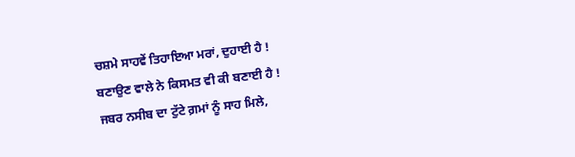ਚਸ਼ਮੇ ਸਾਹਵੇਂ ਤਿਹਾਇਆ ਮਰਾਂ, ਦੁਹਾਈ ਹੈ !
ਬਣਾਉਣ ਵਾਲੇ ਨੇ ਕਿਸਮਤ ਵੀ ਕੀ ਬਣਾਈ ਹੈ !
ਜਬਰ ਨਸੀਬ ਦਾ ਟੁੱਟੇ ਗ਼ਮਾਂ ਨੂੰ ਸਾਹ ਮਿਲੇ,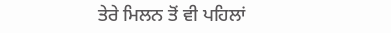ਤੇਰੇ ਮਿਲਨ ਤੋਂ ਵੀ ਪਹਿਲਾਂ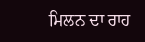ਮਿਲਨ ਦਾ ਰਾਹ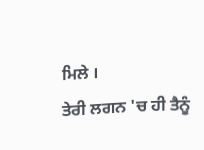ਮਿਲੇ ।
ਤੇਰੀ ਲਗਨ 'ਚ ਹੀ ਤੈਨੂੰ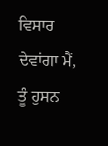ਵਿਸਾਰ ਦੇਵਾਂਗਾ ਮੈਂ,
ਤੂੰ ਹੁਸਨ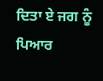ਦਿਤਾ ਏ ਜਗ ਨੂੰ ਪਿਆਰ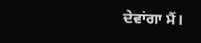ਦੇਵਾਂਗਾ ਮੈਂ।